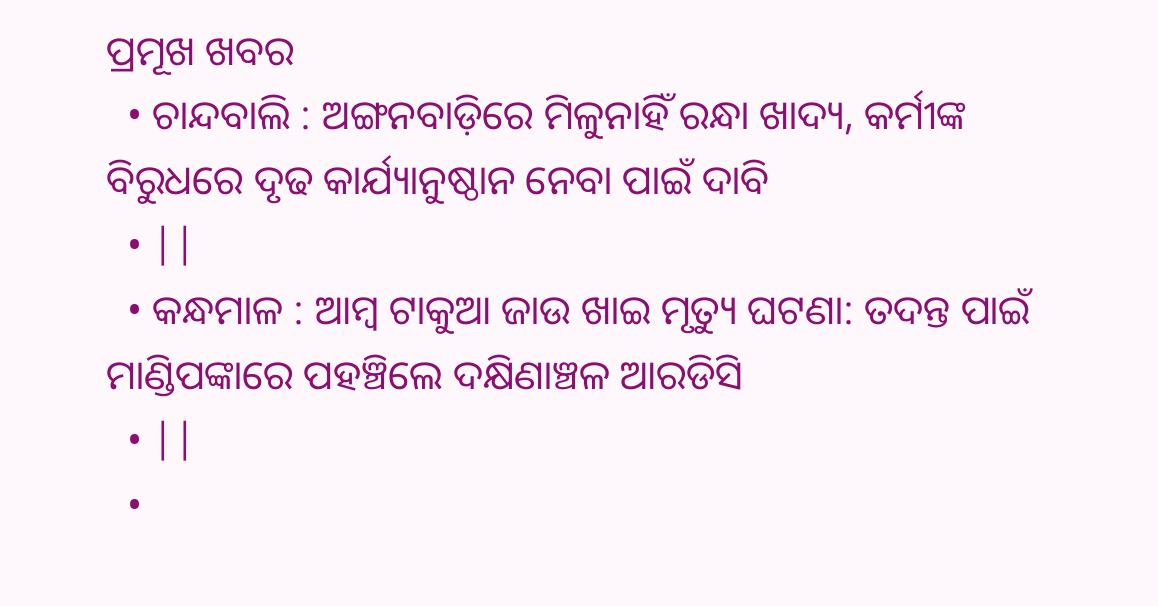ପ୍ରମୂଖ ଖବର
  • ଚାନ୍ଦବାଲି : ଅଙ୍ଗନବାଡ଼ିରେ ମିଳୁନାହିଁ ରନ୍ଧା ଖାଦ୍ୟ, କର୍ମୀଙ୍କ ବିରୁଧରେ ଦୃଢ କାର୍ଯ୍ୟାନୁଷ୍ଠାନ ନେବା ପାଇଁ ଦାବି
  • ||
  • କନ୍ଧମାଳ : ଆମ୍ବ ଟାକୁଆ ଜାଉ ଖାଇ ମୃତ୍ୟୁ ଘଟଣା: ତଦନ୍ତ ପାଇଁ ମାଣ୍ଡିପଙ୍କାରେ ପହଞ୍ଚିଲେ ଦକ୍ଷିଣାଞ୍ଚଳ ଆରଡିସି
  • ||
  •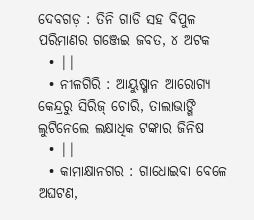ଦେବଗଡ଼ : ତିନି ଗାଡି ସହ ବିପୁଳ ପରିମାଣର ଗଞ୍ଜେଇ ଜବତ, ୪ ଅଟକ
  • ||
  • ନୀଳଗିରି : ଆୟୁଷ୍ମାନ ଆରୋଗ୍ୟ କେନ୍ଦ୍ରରୁ ସିରିଜ୍‌ ଚୋରି, ତାଲାଭାଙ୍ଗି ଲୁଟିନେଲେ ଲକ୍ଷାଧିକ ଟଙ୍କାର ଜିନିଷ
  • ||
  • କାମାକ୍ଷାନଗର : ଗାଧୋଇବା ବେଳେ ଅଘଟଣ,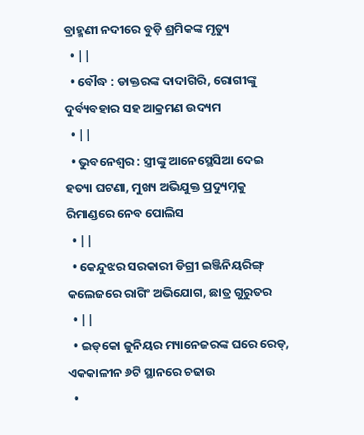ବ୍ରାହ୍ମଣୀ ନଦୀରେ ବୁଡ଼ି ଶ୍ରମିକଙ୍କ ମୃତ୍ୟୁ
  • ||
  • ବୌଦ୍ଧ : ଡାକ୍ତରଙ୍କ ଦାଦାଗିରି, ରୋଗୀଙ୍କୁ ଦୁର୍ବ୍ୟବହାର ସହ ଆକ୍ରମଣ ଉଦ୍ୟମ
  • ||
  • ଭୁବନେଶ୍ୱର : ସ୍ତ୍ରୀଙ୍କୁ ଆନେସ୍ଥେସିଆ ଦେଇ ହତ୍ୟା ଘଟଣା, ମୁଖ୍ୟ ଅଭିଯୁକ୍ତ ପ୍ରଦ୍ୟୁମ୍ନକୁ ରିମାଣ୍ଡରେ ନେବ ପୋଲିସ
  • ||
  • କେନ୍ଦୁଝର ସରକାରୀ ଡିଗ୍ରୀ ଇଞ୍ଜିନିୟରିଙ୍ଗ୍ କଲେଜରେ ରାଗିଂ ଅଭିଯୋଗ, ଛାତ୍ର ଗୁରୁତର
  • ||
  • ଇଡ୍‌କୋ ଜୁନିୟର ମ୍ୟାନେଜରଙ୍କ ଘରେ ରେଡ୍‌, ଏକକାଳୀନ ୬ଟି ସ୍ଥାନରେ ଚଢାଉ
  •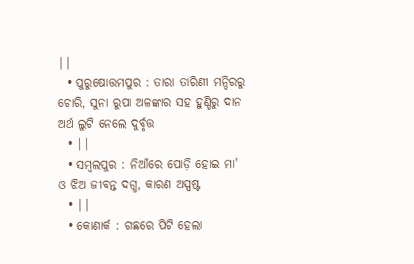||
  • ପୁରୁଷୋତ୍ତମପୁର : ତାରା ତାରିଣୀ ମନ୍ଦିରରୁ ଚୋରି, ସୁନା ରୁପା ଅଳଙ୍କାର ସହ ହୁଣ୍ଡିରୁ ଦାନ ଅର୍ଥ ଲୁଟି ନେଲେ ଦୁର୍ବୃତ୍ତ
  • ||
  • ସମ୍ୱଲପୁର : ନିଆଁରେ ପୋଡ଼ି ହୋଇ ମା' ଓ ଝିଅ ଜୀବନ୍ତ ଦଗ୍ଧ, କାରଣ ଅସ୍ପଷ୍ଟ
  • ||
  • କୋଣାର୍କ : ଗଛରେ ପିଟି ହେଲା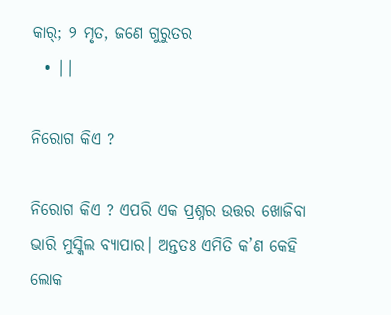କାର୍‌; ୨ ମୃତ, ଜଣେ ଗୁରୁତର
  • ||

ନିରୋଗ କିଏ ?

ନିରୋଗ କିଏ ? ଏପରି ଏକ ପ୍ରଶ୍ନର ଉତ୍ତର ଖୋଜିବା ଭାରି ମୁସ୍କିଲ ବ୍ୟାପାର। ଅନ୍ତତଃ ଏମିତି କ’ଣ କେହି ଲୋକ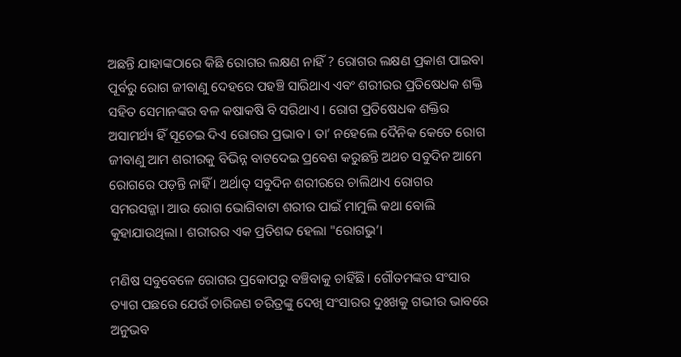ଅଛନ୍ତି ଯାହାଙ୍କଠାରେ କିଛି ରୋଗର ଲକ୍ଷଣ ନାହିଁ ? ରୋଗର ଲକ୍ଷଣ ପ୍ରକାଶ ପାଇବା ପୂର୍ବରୁ ରୋଗ ଜୀବାଣୁ ଦେହରେ ପହଞ୍ଚି ସାରିଥାଏ ଏବଂ ଶରୀରର ପ୍ରତିଷେଧକ ଶକ୍ତି ସହିତ ସେମାନଙ୍କର ବଳ କଷାକଷି ବି ସରିଥାଏ । ରୋଗ ପ୍ରତିଷେଧକ ଶକ୍ତିର ଅସାମର୍ଥ୍ୟ ହିଁ ସୂଚେଇ ଦିଏ ରୋଗର ପ୍ରଭାବ । ତା’ ନହେଲେ ଦୈନିକ କେତେ ରୋଗ ଜୀବାଣୁ ଆମ ଶରୀରକୁ ବିଭିନ୍ନ ବାଟଦେଇ ପ୍ରବେଶ କରୁଛନ୍ତି ଅଥଚ ସବୁଦିନ ଆମେ ରୋଗରେ ପଡ଼ନ୍ତି ନାହିଁ । ଅର୍ଥାତ୍‌ ସବୁଦିନ ଶରୀରରେ ଚାଲିଥାଏ ରୋଗର ସମରସଜ୍ଜା। ଆଉ ରୋଗ ଭୋଗିବାଟା ଶରୀର ପାଇଁ ମାମୁଲି କଥା ବୋଲି କୁହାଯାଉଥିଲା। ଶରୀରର ଏକ ପ୍ରତିଶବ୍ଦ ହେଲା "ରୋଗଭୁ’।

ମଣିଷ ସବୁବେଳେ ରୋଗର ପ୍ରକୋପରୁ ବଞ୍ଚିବାକୁ ଚାହିଁଛି। ଗୌତମଙ୍କର ସଂସାର ତ୍ୟାଗ ପଛରେ ଯେଉଁ ଚାରିଜଣ ଚରିତ୍ରଙ୍କୁ ଦେଖି ସଂସାରର ଦୁଃଖକୁ ଗଭୀର ଭାବରେ ଅନୁଭବ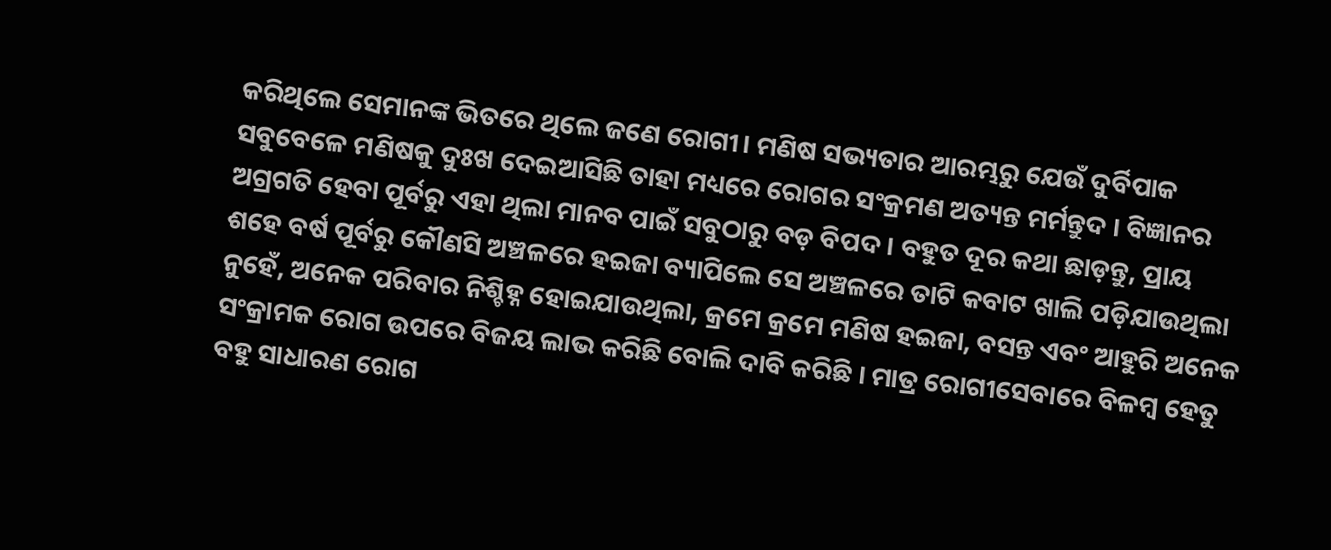କରିଥିଲେ ସେମାନଙ୍କ ଭିତରେ ଥିଲେ ଜଣେ ରୋଗୀ। ମଣିଷ ସଭ୍ୟତାର ଆରମ୍ଭରୁ ଯେଉଁ ଦୁର୍ବିପାକ ସବୁବେଳେ ମଣିଷକୁ ଦୁଃଖ ଦେଇଆସିଛି ତାହା ମଧ୍ୟରେ ରୋଗର ସଂକ୍ରମଣ ଅତ୍ୟନ୍ତ ମର୍ମନ୍ତୁଦ । ବିଜ୍ଞାନର ଅଗ୍ରଗତି ହେବା ପୂର୍ବରୁ ଏହା ଥିଲା ମାନବ ପାଇଁ ସବୁଠାରୁ ବଡ଼ ବିପଦ । ବହୁତ ଦୂର କଥା ଛାଡ଼ନ୍ତୁ, ପ୍ରାୟ ଶହେ ବର୍ଷ ପୂର୍ବରୁ କୌଣସି ଅଞ୍ଚଳରେ ହଇଜା ବ୍ୟାପିଲେ ସେ ଅଞ୍ଚଳରେ ତାଟି କବାଟ ଖାଲି ପଡ଼ିଯାଉଥିଲା ନୁହେଁ, ଅନେକ ପରିବାର ନିଶ୍ଚିହ୍ନ ହୋଇଯାଉଥିଲା, କ୍ରମେ କ୍ରମେ ମଣିଷ ହଇଜା, ବସନ୍ତ ଏବଂ ଆହୁରି ଅନେକ ସଂକ୍ରାମକ ରୋଗ ଉପରେ ବିଜୟ ଲାଭ କରିଛି ବୋଲି ଦାବି କରିଛି । ମାତ୍ର ରୋଗୀସେବାରେ ବିଳମ୍ବ ହେତୁ ବହୁ ସାଧାରଣ ରୋଗ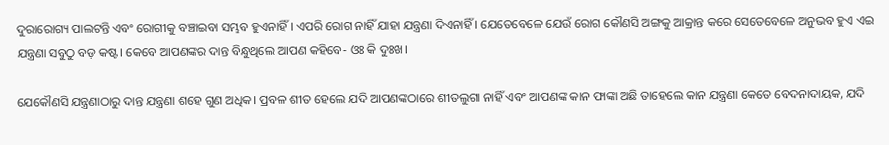ଦୁରାରୋଗ୍ୟ ପାଲଟନ୍ତି ଏବଂ ରୋଗୀକୁ ବଞ୍ଚାଇବା ସମ୍ଭବ ହୁଏନାହିଁ । ଏପରି ରୋଗ ନାହିଁ ଯାହା ଯନ୍ତ୍ରଣା ଦିଏନାହିଁ । ଯେତେବେଳେ ଯେଉଁ ରୋଗ କୌଣସି ଅଙ୍ଗକୁ ଆକ୍ରାନ୍ତ କରେ ସେତେବେଳେ ଅନୁଭବ ହୁଏ ଏଇ ଯନ୍ତ୍ରଣା ସବୁଠୁ ବଡ଼ କଷ୍ଟ। କେବେ ଆପଣଙ୍କର ଦାନ୍ତ ବିନ୍ଧୁଥିଲେ ଆପଣ କହିବେ- ଓଃ କି ଦୁଃଖ।

ଯେକୌଣସି ଯନ୍ତ୍ରଣାଠାରୁ ଦାନ୍ତ ଯନ୍ତ୍ରଣା ଶହେ ଗୁଣ ଅଧିକ। ପ୍ରବଳ ଶୀତ ହେଲେ ଯଦି ଆପଣଙ୍କଠାରେ ଶୀତଲୁଗା ନାହିଁ ଏବଂ ଆପଣଙ୍କ କାନ ଫାଙ୍କା ଅଛି ତାହେଲେ କାନ ଯନ୍ତ୍ରଣା କେତେ ବେଦନାଦାୟକ, ଯଦି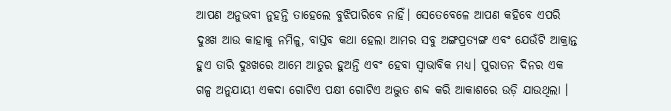ଆପଣ ଅନୁଭବୀ ନୁହନ୍ତି ତାହେଲେ ବୁଝିପାରିବେ ନାହିଁ। ସେତେବେଳେ ଆପଣ କହିବେ ଏପରି ଦୁଃଖ ଆଉ କାହାକୁ ନମିଳୁ, ବାସ୍ତବ କଥା ହେଲା ଆମର ସବୁ ଅଙ୍ଗପ୍ରତ୍ୟଙ୍ଗ ଏବଂ ଯେଉଁଟି ଆକ୍ରାନ୍ତ ହୁଏ ତାରି ଦୁଃଖରେ ଆମେ ଆତୁର ହୁଅନ୍ତି ଏବଂ ହେବା ସ୍ୱାଭାବିକ ମଧ୍ୟ। ପୁରାତନ ଦିନର ଏକ ଗଳ୍ପ ଅନୁଯାୟୀ ଏକଦା ଗୋଟିଏ ପକ୍ଷୀ ଗୋଟିଏ ଅଦ୍ଭୁତ ଶବ୍ଦ କରି ଆକାଶରେ ଉଡ଼ି ଯାଉଥିଲା ।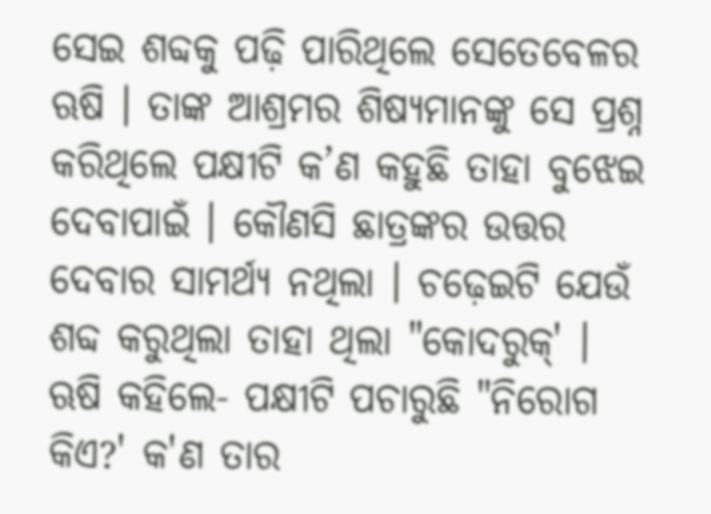ସେଇ ଶବ୍ଦକୁ ପଢ଼ି ପାରିଥିଲେ ସେତେବେଳର ଋଷି । ତାଙ୍କ ଆଶ୍ରମର ଶିଷ୍ୟମାନଙ୍କୁ ସେ ପ୍ରଶ୍ନ କରିଥିଲେ ପକ୍ଷୀଟି କ’ଣ କହୁଛି ତାହା ବୁଝେଇ ଦେବାପାଇଁ । କୌଣସି ଛାତ୍ରଙ୍କର ଉତ୍ତର ଦେବାର ସାମର୍ଥ୍ୟ ନଥିଲା । ଚଢ଼େଇଟି ଯେଉଁ ଶବ୍ଦ କରୁଥିଲା ତାହା ଥିଲା "କୋଦରୁକ୍‌' । ଋଷି କହିଲେ- ପକ୍ଷୀଟି ପଚାରୁଛି "ନିରୋଗ କିଏ?' କ'ଣ ତାର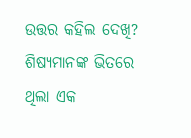ଉତ୍ତର କହିଲ ଦେଖି? ଶିଷ୍ୟମାନଙ୍କ ଭିତରେ ଥିଲା ଏକ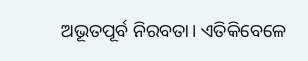ଅଭୂତପୂର୍ବ ନିରବତା। ଏତିକିବେଳେ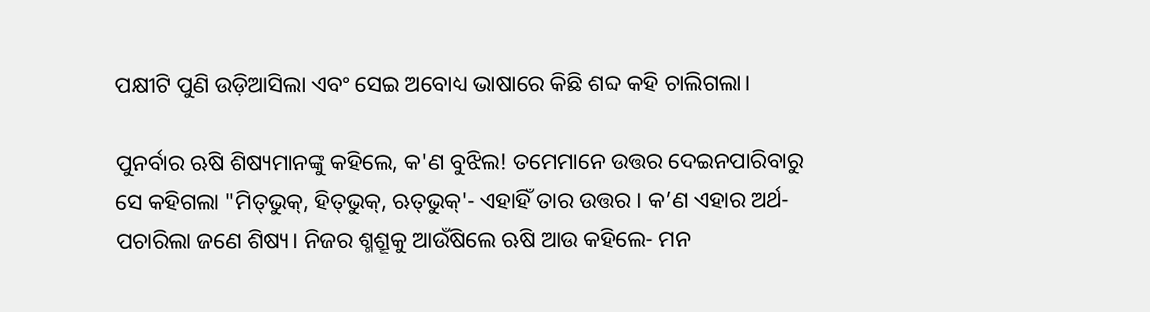ପକ୍ଷୀଟି ପୁଣି ଉଡ଼ିଆସିଲା ଏବଂ ସେଇ ଅବୋଧ୍ୟ ଭାଷାରେ କିଛି ଶବ୍ଦ କହି ଚାଲିଗଲା।

ପୁନର୍ବାର ଋଷି ଶିଷ୍ୟମାନଙ୍କୁ କହିଲେ, କ'ଣ ବୁଝିଲ! ତମେମାନେ ଉତ୍ତର ଦେଇନପାରିବାରୁ ସେ କହିଗଲା "ମିତ୍‌ଭୁକ୍‌, ହିତ୍‌ଭୁକ୍‌, ଋତ୍‌ଭୁକ୍‌'- ଏହାହିଁ ତାର ଉତ୍ତର । କ’ଣ ଏହାର ଅର୍ଥ- ପଚାରିଲା ଜଣେ ଶିଷ୍ୟ। ନିଜର ଶ୍ମଶ୍ରୂକୁ ଆଉଁଷିଲେ ଋଷି ଆଉ କହିଲେ- ମନ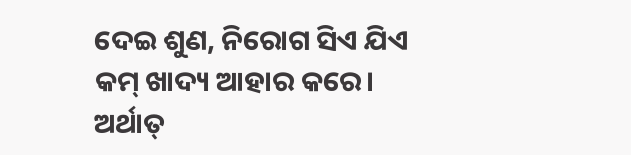ଦେଇ ଶୁଣ, ନିରୋଗ ସିଏ ଯିଏ କମ୍‌ ଖାଦ୍ୟ ଆହାର କରେ। ଅର୍ଥାତ୍‌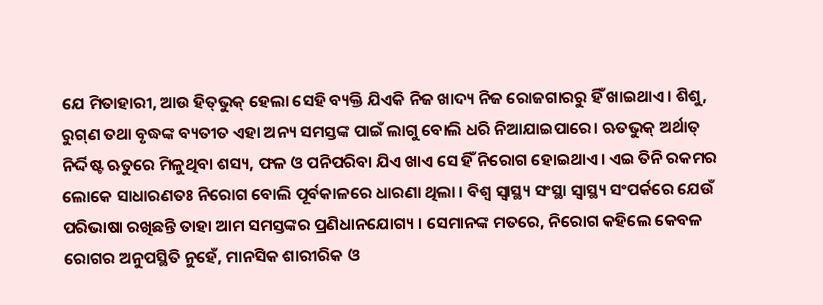ଯେ ମିତାହାରୀ, ଆଉ ହିତ୍‌ଭୁକ୍‌ ହେଲା ସେହି ବ୍ୟକ୍ତି ଯିଏକି ନିଜ ଖାଦ୍ୟ ନିଜ ରୋଜଗାରରୁ ହିଁ ଖାଇଥାଏ। ଶିଶୁ, ରୁଗ୍‌ଣ ତଥା ବୃଦ୍ଧଙ୍କ ବ୍ୟତୀତ ଏହା ଅନ୍ୟ ସମସ୍ତଙ୍କ ପାଇଁ ଲାଗୁ ବୋଲି ଧରି ନିଆଯାଇପାରେ। ଋତଭୁକ୍‌ ଅର୍ଥାତ୍‌ ନିର୍ଦ୍ଦିଷ୍ଟ ଋତୁରେ ମିଳୁଥିବା ଶସ୍ୟ, ଫଳ ଓ ପନିପରିବା ଯିଏ ଖାଏ ସେ ହିଁ ନିରୋଗ ହୋଇଥାଏ। ଏଇ ତିନି ରକମର ଲୋକେ ସାଧାରଣତଃ ନିରୋଗ ବୋଲି ପୂର୍ବକାଳରେ ଧାରଣା ଥିଲା । ବିଶ୍ୱ ସ୍ୱାସ୍ଥ୍ୟ ସଂସ୍ଥା ସ୍ୱାସ୍ଥ୍ୟ ସଂପର୍କରେ ଯେଉଁ ପରିଭାଷା ରଖିଛନ୍ତି ତାହା ଆମ ସମସ୍ତଙ୍କର ପ୍ରଣିଧାନଯୋଗ୍ୟ । ସେମାନଙ୍କ ମତରେ, ନିରୋଗ କହିଲେ କେବଳ ରୋଗର ଅନୁପସ୍ଥିତି ନୁହେଁ, ମାନସିକ ଶାରୀରିକ ଓ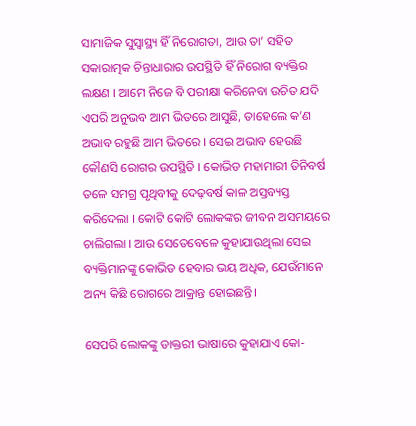ସାମାଜିକ ସୁସ୍ୱାସ୍ଥ୍ୟ ହିଁ ନିରୋଗତା, ଆଉ ତା’ ସହିତ ସକାରାତ୍ମକ ଚିନ୍ତାଧାରାର ଉପସ୍ଥିତି ହିଁ ନିରୋଗ ବ୍ୟକ୍ତିର ଲକ୍ଷଣ । ଆମେ ନିଜେ ବି ପରୀକ୍ଷା କରିନେବା ଉଚିତ ଯଦି ଏପରି ଅନୁଭବ ଆମ ଭିତରେ ଆସୁଛି, ତାହେଲେ କ’ଣ ଅଭାବ ରହୁଛି ଆମ ଭିତରେ । ସେଇ ଅଭାବ ହେଉଛି କୌଣସି ରୋଗର ଉପସ୍ଥିତି । କୋଭିଡ ମହାମାରୀ ତିନିବର୍ଷ ତଳେ ସମଗ୍ର ପୃଥିବୀକୁ ଦେଢ଼ବର୍ଷ କାଳ ଅସ୍ତବ୍ୟସ୍ତ କରିଦେଲା । କୋଟି କୋଟି ଲୋକଙ୍କର ଜୀବନ ଅସମୟରେ ଚାଲିଗଲା । ଆଉ ସେତେବେଳେ କୁହାଯାଉଥିଲା ସେଇ ବ୍ୟକ୍ତିମାନଙ୍କୁ କୋଭିଡ ହେବାର ଭୟ ଅଧିକ, ଯେଉଁମାନେ ଅନ୍ୟ କିଛି ରୋଗରେ ଆକ୍ରାନ୍ତ ହୋଇଛନ୍ତି।

ସେପରି ଲୋକଙ୍କୁ ଡାକ୍ତରୀ ଭାଷାରେ କୁହାଯାଏ କୋ-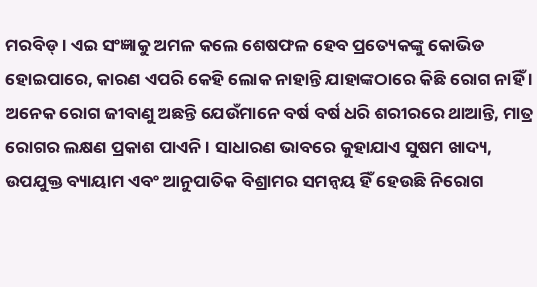ମରବିଡ୍‌ । ଏଇ ସଂଜ୍ଞାକୁ ଅମଳ କଲେ ଶେଷଫଳ ହେବ ପ୍ରତ୍ୟେକଙ୍କୁ କୋଭିଡ ହୋଇପାରେ, କାରଣ ଏପରି କେହି ଲୋକ ନାହାନ୍ତି ଯାହାଙ୍କଠାରେ କିଛି ରୋଗ ନାହିଁ । ଅନେକ ରୋଗ ଜୀବାଣୁ ଅଛନ୍ତି ଯେଉଁମାନେ ବର୍ଷ ବର୍ଷ ଧରି ଶରୀରରେ ଥାଆନ୍ତି, ମାତ୍ର ରୋଗର ଲକ୍ଷଣ ପ୍ରକାଶ ପାଏନି । ସାଧାରଣ ଭାବରେ କୁହାଯାଏ ସୁଷମ ଖାଦ୍ୟ, ଉପଯୁକ୍ତ ବ୍ୟାୟାମ ଏବଂ ଆନୁପାତିକ ବିଶ୍ରାମର ସମନ୍ୱୟ ହିଁ ହେଉଛି ନିରୋଗ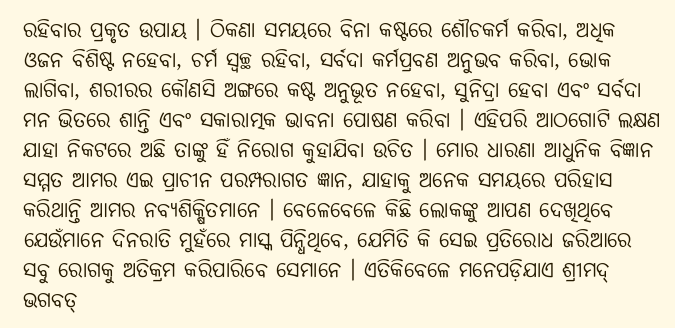ରହିବାର ପ୍ରକୃତ ଉପାୟ । ଠିକଣା ସମୟରେ ବିନା କଷ୍ଟରେ ଶୌଚକର୍ମ କରିବା, ଅଧିକ ଓଜନ ବିଶିଷ୍ଟ ନହେବା, ଚର୍ମ ସ୍ୱଚ୍ଛ ରହିବା, ସର୍ବଦା କର୍ମପ୍ରବଣ ଅନୁଭବ କରିବା, ଭୋକ ଲାଗିବା, ଶରୀରର କୌଣସି ଅଙ୍ଗରେ କଷ୍ଟ ଅନୁଭୂତ ନହେବା, ସୁନିଦ୍ରା ହେବା ଏବଂ ସର୍ବଦା ମନ ଭିତରେ ଶାନ୍ତି ଏବଂ ସକାରାତ୍ମକ ଭାବନା ପୋଷଣ କରିବା । ଏହିପରି ଆଠଗୋଟି ଲକ୍ଷଣ ଯାହା ନିକଟରେ ଅଛି ତାଙ୍କୁ ହିଁ ନିରୋଗ କୁହାଯିବା ଉଚିତ । ମୋର ଧାରଣା ଆଧୁନିକ ବିଜ୍ଞାନ ସମ୍ମତ ଆମର ଏଇ ପ୍ରାଚୀନ ପରମ୍ପରାଗତ ଜ୍ଞାନ, ଯାହାକୁ ଅନେକ ସମୟରେ ପରିହାସ କରିଥାନ୍ତି ଆମର ନବ୍ୟଶିକ୍ଷିତମାନେ । ବେଳେବେଳେ କିଛି ଲୋକଙ୍କୁ ଆପଣ ଦେଖିଥିବେ ଯେଉଁମାନେ ଦିନରାତି ମୁହଁରେ ମାସ୍କ ପିନ୍ଧିଥିବେ, ଯେମିତି କି ସେଇ ପ୍ରତିରୋଧ ଜରିଆରେ ସବୁ ରୋଗକୁ ଅତିକ୍ରମ କରିପାରିବେ ସେମାନେ । ଏତିକିବେଳେ ମନେପଡ଼ିଯାଏ ଶ୍ରୀମଦ୍‌ ଭଗବତ୍‌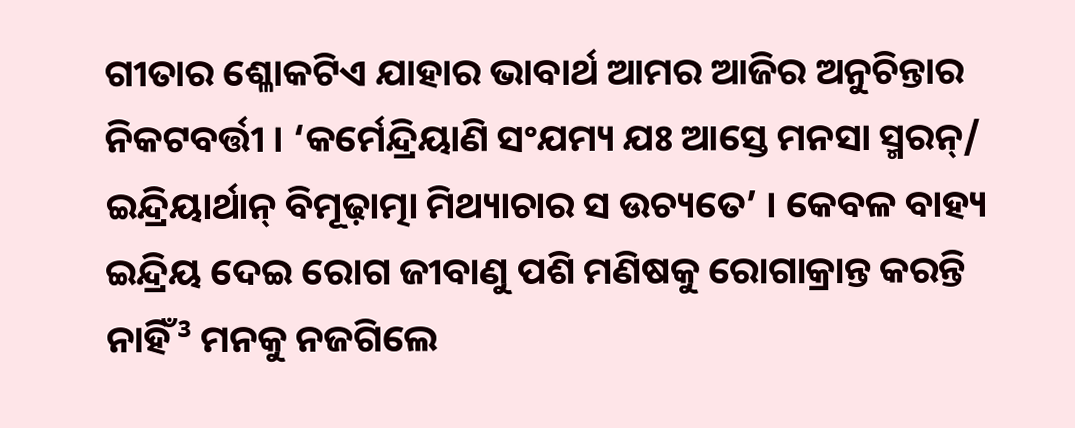ଗୀତାର ଶ୍ଳୋକଟିଏ ଯାହାର ଭାବାର୍ଥ ଆମର ଆଜିର ଅନୁଚିନ୍ତାର ନିକଟବର୍ତ୍ତୀ । ‘କର୍ମେନ୍ଦ୍ରିୟାଣି ସଂଯମ୍ୟ ଯଃ ଆସ୍ତେ ମନସା ସ୍ମରନ୍‌/ ଇନ୍ଦ୍ରିୟାର୍ଥାନ୍‌ ବିମୂଢ଼ାତ୍ମା ମିଥ୍ୟାଚାର ସ ଉଚ୍ୟତେ’ । କେବଳ ବାହ୍ୟ ଇନ୍ଦ୍ରିୟ ଦେଇ ରୋଗ ଜୀବାଣୁ ପଶି ମଣିଷକୁ ରୋଗାକ୍ରାନ୍ତ କରନ୍ତି ନାହିଁ³ ମନକୁ ନଜଗିଲେ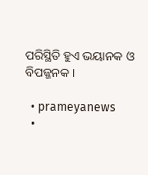ପରିସ୍ଥିତି ହୁଏ ଭୟାନକ ଓ ବିପଜ୍ଜନକ ।

  • prameyanews
  •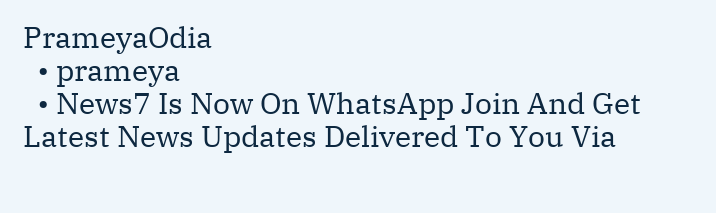PrameyaOdia
  • prameya
  • News7 Is Now On WhatsApp Join And Get Latest News Updates Delivered To You Via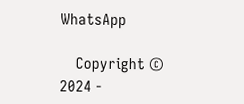WhatsApp

    Copyright © 2024 -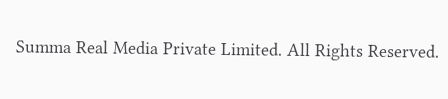Summa Real Media Private Limited. All Rights Reserved.